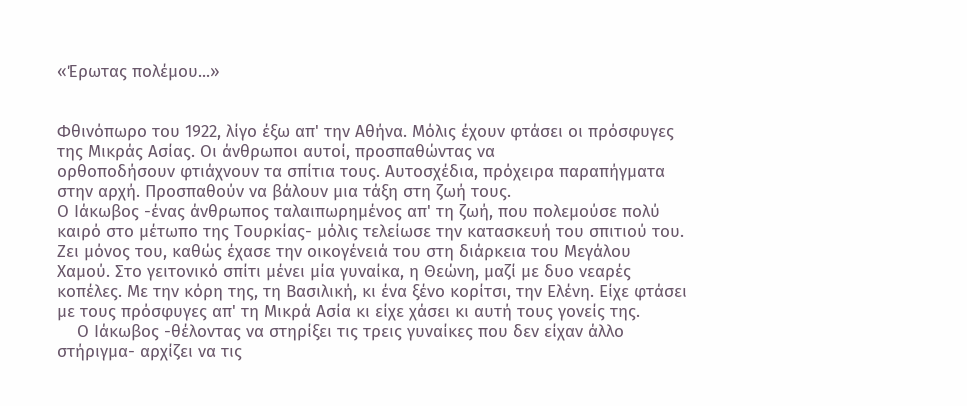«Έρωτας πολέμου...»


Φθινόπωρο του 1922, λίγο έξω απ' την Αθήνα. Μόλις έχουν φτάσει οι πρόσφυγες της Μικράς Ασίας. Οι άνθρωποι αυτοί, προσπαθώντας να
ορθοποδήσουν φτιάχνουν τα σπίτια τους. Αυτοσχέδια, πρόχειρα παραπήγματα  στην αρχή. Προσπαθούν να βάλουν μια τάξη στη ζωή τους.
Ο Ιάκωβος -ένας άνθρωπος ταλαιπωρημένος απ' τη ζωή, που πολεμούσε πολύ καιρό στο μέτωπο της Τουρκίας- μόλις τελείωσε την κατασκευή του σπιτιού του. Ζει μόνος του, καθώς έχασε την οικογένειά του στη διάρκεια του Μεγάλου Χαμού. Στο γειτονικό σπίτι μένει μία γυναίκα, η Θεώνη, μαζί με δυο νεαρές κοπέλες. Με την κόρη της, τη Βασιλική, κι ένα ξένο κορίτσι, την Ελένη. Είχε φτάσει με τους πρόσφυγες απ' τη Μικρά Ασία κι είχε χάσει κι αυτή τους γονείς της.
    Ο Ιάκωβος -θέλοντας να στηρίξει τις τρεις γυναίκες που δεν είχαν άλλο στήριγμα- αρχίζει να τις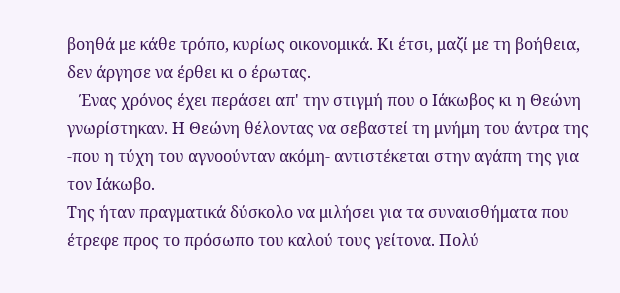βοηθά με κάθε τρόπο, κυρίως οικονομικά. Κι έτσι, μαζί με τη βοήθεια, δεν άργησε να έρθει κι ο έρωτας.
   Ένας χρόνος έχει περάσει απ' την στιγμή που ο Ιάκωβος κι η Θεώνη γνωρίστηκαν. Η Θεώνη θέλοντας να σεβαστεί τη μνήμη του άντρα της -που η τύχη του αγνοούνταν ακόμη- αντιστέκεται στην αγάπη της για τον Ιάκωβο.
Της ήταν πραγματικά δύσκολο να μιλήσει για τα συναισθήματα που έτρεφε προς το πρόσωπο του καλού τους γείτονα. Πολύ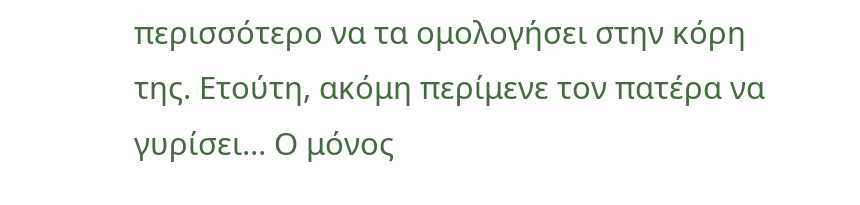περισσότερο να τα ομολογήσει στην κόρη της. Ετούτη, ακόμη περίμενε τον πατέρα να γυρίσει... Ο μόνος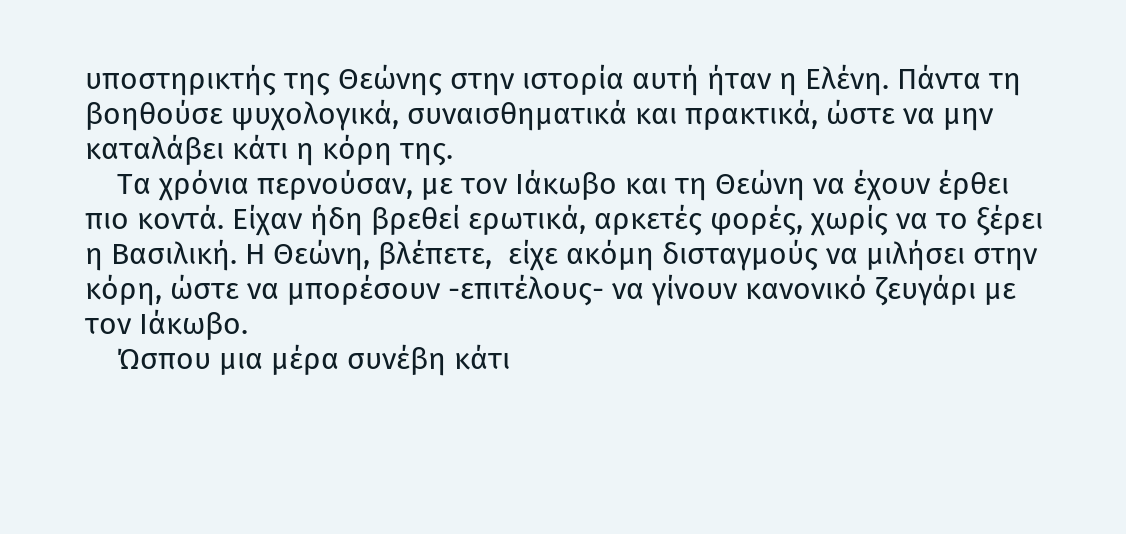υποστηρικτής της Θεώνης στην ιστορία αυτή ήταν η Ελένη. Πάντα τη βοηθούσε ψυχολογικά, συναισθηματικά και πρακτικά, ώστε να μην καταλάβει κάτι η κόρη της.
    Τα χρόνια περνούσαν, με τον Ιάκωβο και τη Θεώνη να έχουν έρθει πιο κοντά. Είχαν ήδη βρεθεί ερωτικά, αρκετές φορές, χωρίς να το ξέρει η Βασιλική. Η Θεώνη, βλέπετε,  είχε ακόμη δισταγμούς να μιλήσει στην κόρη, ώστε να μπορέσουν -επιτέλους- να γίνουν κανονικό ζευγάρι με τον Ιάκωβο.
    Ώσπου μια μέρα συνέβη κάτι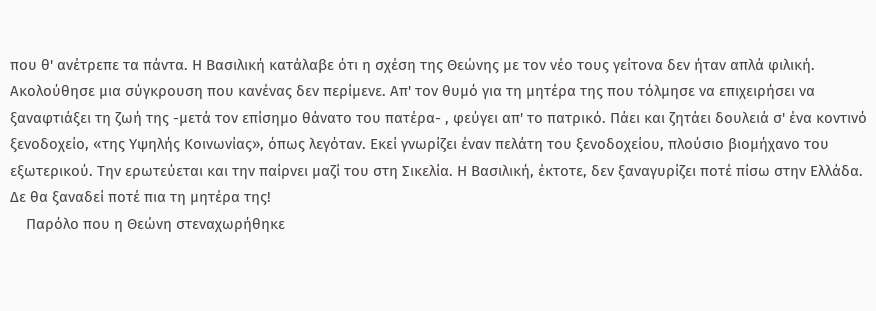που θ' ανέτρεπε τα πάντα. Η Βασιλική κατάλαβε ότι η σχέση της Θεώνης με τον νέο τους γείτονα δεν ήταν απλά φιλική. Ακολούθησε μια σύγκρουση που κανένας δεν περίμενε. Απ' τον θυμό για τη μητέρα της που τόλμησε να επιχειρήσει να ξαναφτιάξει τη ζωή της -μετά τον επίσημο θάνατο του πατέρα- , φεύγει απ' το πατρικό. Πάει και ζητάει δουλειά σ' ένα κοντινό ξενοδοχείο, «της Υψηλής Κοινωνίας», όπως λεγόταν. Εκεί γνωρίζει έναν πελάτη του ξενοδοχείου, πλούσιο βιομήχανο του εξωτερικού. Την ερωτεύεται και την παίρνει μαζί του στη Σικελία. Η Βασιλική, έκτοτε, δεν ξαναγυρίζει ποτέ πίσω στην Ελλάδα. Δε θα ξαναδεί ποτέ πια τη μητέρα της!
    Παρόλο που η Θεώνη στεναχωρήθηκε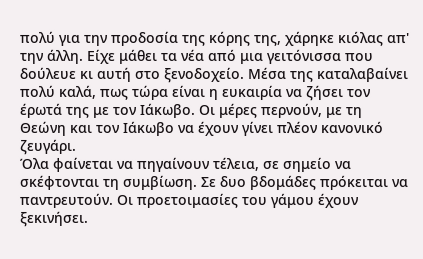πολύ για την προδοσία της κόρης της, χάρηκε κιόλας απ' την άλλη. Είχε μάθει τα νέα από μια γειτόνισσα που δούλευε κι αυτή στο ξενοδοχείο. Μέσα της καταλαβαίνει πολύ καλά, πως τώρα είναι η ευκαιρία να ζήσει τον έρωτά της με τον Ιάκωβο. Οι μέρες περνούν, με τη Θεώνη και τον Ιάκωβο να έχουν γίνει πλέον κανονικό ζευγάρι.
Όλα φαίνεται να πηγαίνουν τέλεια, σε σημείο να σκέφτονται τη συμβίωση. Σε δυο βδομάδες πρόκειται να παντρευτούν. Οι προετοιμασίες του γάμου έχουν ξεκινήσει.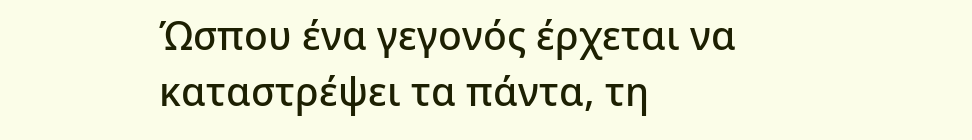Ώσπου ένα γεγονός έρχεται να καταστρέψει τα πάντα, τη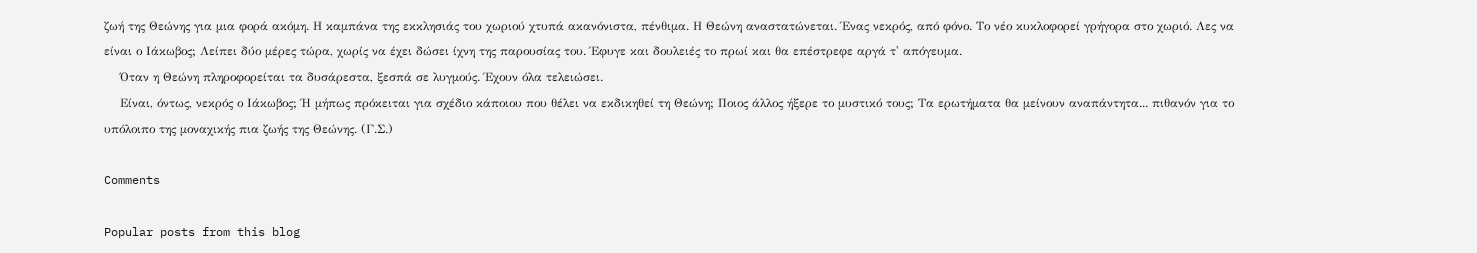ζωή της Θεώνης για μια φορά ακόμη. Η καμπάνα της εκκλησιάς του χωριού χτυπά ακανόνιστα, πένθιμα. Η Θεώνη αναστατώνεται. Ένας νεκρός, από φόνο. Το νέο κυκλοφορεί γρήγορα στο χωριό. Λες να είναι ο Ιάκωβος; Λείπει δύο μέρες τώρα, χωρίς να έχει δώσει ίχνη της παρουσίας του. Έφυγε και δουλειές το πρωί και θα επέστρεφε αργά τ' απόγευμα.
    Όταν η Θεώνη πληροφορείται τα δυσάρεστα, ξεσπά σε λυγμούς. Έχουν όλα τελειώσει.
    Είναι, όντως, νεκρός ο Ιάκωβος; Ή μήπως πρόκειται για σχέδιο κάποιου που θέλει να εκδικηθεί τη Θεώνη; Ποιος άλλος ήξερε το μυστικό τους; Τα ερωτήματα θα μείνουν αναπάντητα... πιθανόν για το υπόλοιπο της μοναχικής πια ζωής της Θεώνης. (Γ.Σ.)

Comments

Popular posts from this blog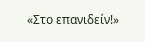«Στο επανιδείν!»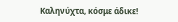Καληνύχτα, κόσμε άδικε!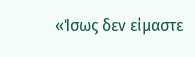«Ίσως δεν είμαστε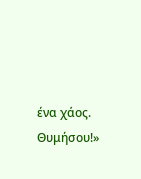ένα χάος. Θυμήσου!»